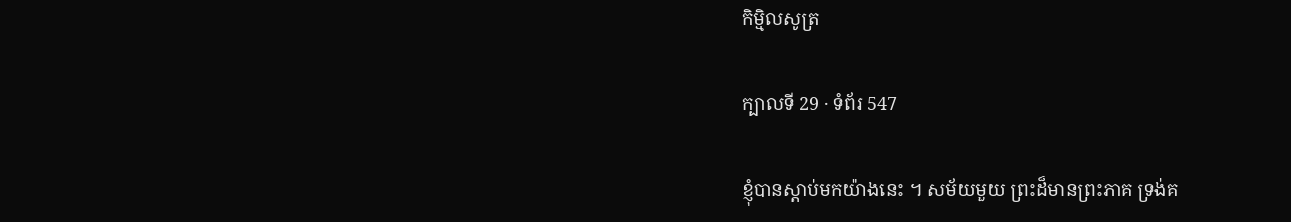កិម្មិលសូត្រ

ក្បាលទី 29 · ទំព័រ 547

ខ្ញុំបានស្តាប់មកយ៉ាងនេះ ។ សម័យមួយ ព្រះដ៏មានព្រះភាគ ទ្រង់គ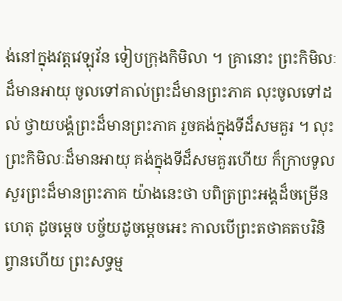ង់នៅក្នុងវត្តវេឡុវ័ន ទៀបក្រុងកិមិលា ។ គ្រានោះ ព្រះកិមិលៈដ៏មានអាយុ ចូលទៅគាល់ព្រះដ៏មានព្រះភាគ លុះចូលទៅដល់ ថ្វាយបង្គំព្រះដ៏មានព្រះភាគ រួចគង់ក្នុងទីដ៏សមគួរ ។ លុះព្រះកិមិលៈដ៏មានអាយុ គង់ក្នុងទីដ៏សមគួរហើយ ក៏ក្រាបទូលសួរព្រះដ៏មានព្រះភាគ យ៉ាងនេះថា បពិត្រព្រះអង្គដ៏ចម្រើន ហេតុ ដូចម្តេច បច្ច័យដូចម្តេចអេះ កាលបើព្រះតថាគតបរិនិព្វានហើយ ព្រះសទ្ធម្ម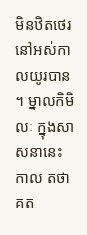មិនឋិតថេរនៅអស់កាលយូរបាន ។ ម្នាលកិមិលៈ ក្នុងសាសនានេះ កាល តថាគត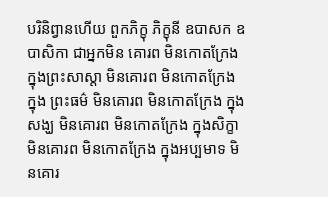បរិនិព្វានហើយ ពួកភិក្ខុ ភិក្ខុនី ឧបាសក ឧបាសិកា ជាអ្នកមិន គោរព មិនកោតក្រែង ក្នុងព្រះសាស្តា មិនគោរព មិនកោតក្រែង ក្នុង ព្រះធម៌ មិនគោរព មិនកោតក្រែង ក្នុងសង្ឃ មិនគោរព មិនកោតក្រែង ក្នុងសិក្ខា មិនគោរព មិនកោតក្រែង ក្នុងអប្បមាទ មិនគោរ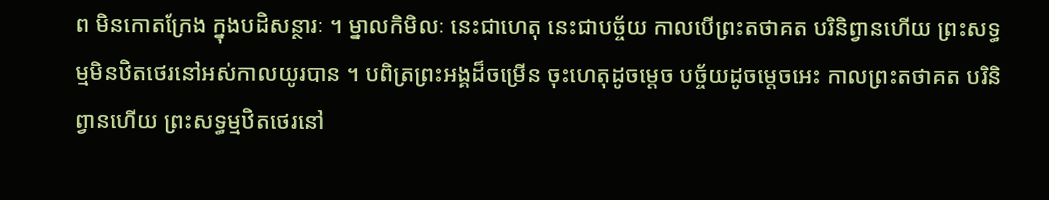ព មិនកោតក្រែង ក្នុងបដិសន្ថារៈ ។ ម្នាលកិមិលៈ នេះជាហេតុ នេះជាបច្ច័យ កាលបើព្រះតថាគត បរិនិព្វានហើយ ព្រះសទ្ធម្មមិនឋិតថេរនៅអស់កាលយូរបាន ។ បពិត្រព្រះអង្គដ៏ចម្រើន ចុះហេតុដូចម្តេច បច្ច័យដូចម្តេចអេះ កាលព្រះតថាគត បរិនិព្វានហើយ ព្រះសទ្ធម្មឋិតថេរនៅ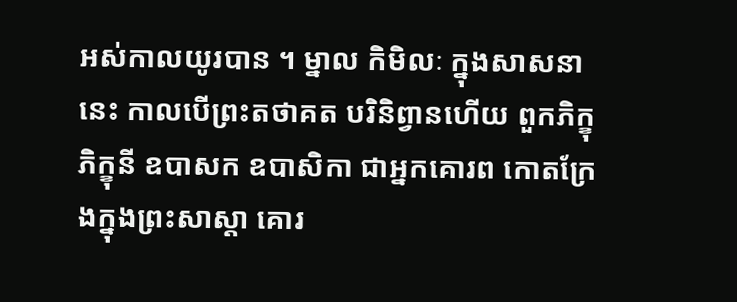អស់កាលយូរបាន ។ ម្នាល កិមិលៈ ក្នុងសាសនានេះ កាលបើព្រះតថាគត បរិនិព្វានហើយ ពួកភិក្ខុ ភិក្ខុនី ឧបាសក ឧបាសិកា ជាអ្នកគោរព កោតក្រែងក្នុងព្រះសាស្តា គោរ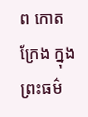ព កោតក្រែង ក្នុងព្រះធម៌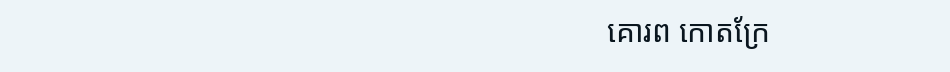គោរព កោតក្រែ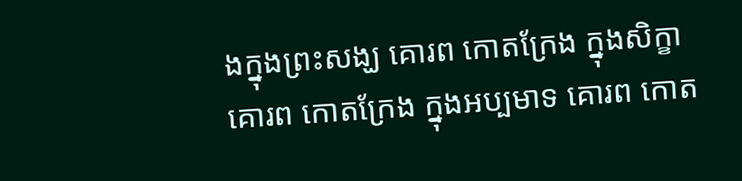ងក្នុងព្រះសង្ឃ គោរព កោតក្រែង ក្នុងសិក្ខា គោរព កោតក្រែង ក្នុងអប្បមាទ គោរព កោត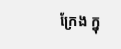ក្រែង ក្នុ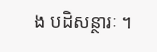ង បដិសន្ថារៈ ។